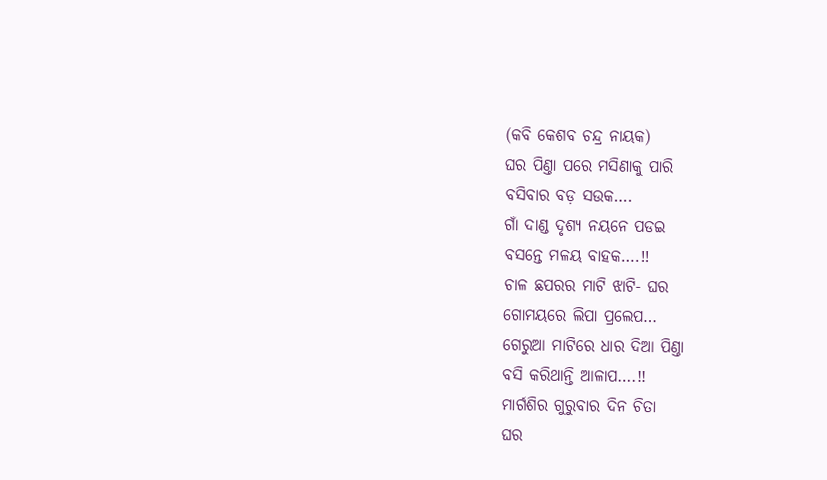(କବି କେଶବ ଚନ୍ଦ୍ର ନାୟକ)
ଘର ପିଣ୍ତା ପରେ ମସିଣାକୁ ପାରି
ବସିବାର ବଡ଼ ସଉକ….
ଗାଁ ଦାଣ୍ଡ ଦୃଶ୍ୟ ନୟନେ ପଡଇ
ବସନ୍ତେ ମଳୟ ବାହକ….!!
ଚାଳ ଛପରର ମାଟି ଝାଟି- ଘର
ଗୋମୟରେ ଲିପା ପ୍ରଲେପ…
ଗେରୁଆ ମାଟିରେ ଧାର ଦିଆ ପିଣ୍ତା
ବସି କରିଥାନ୍ତି ଆଳାପ….!!
ମାର୍ଗଶିର ଗୁରୁବାର ଦିନ ଚିତା
ଘର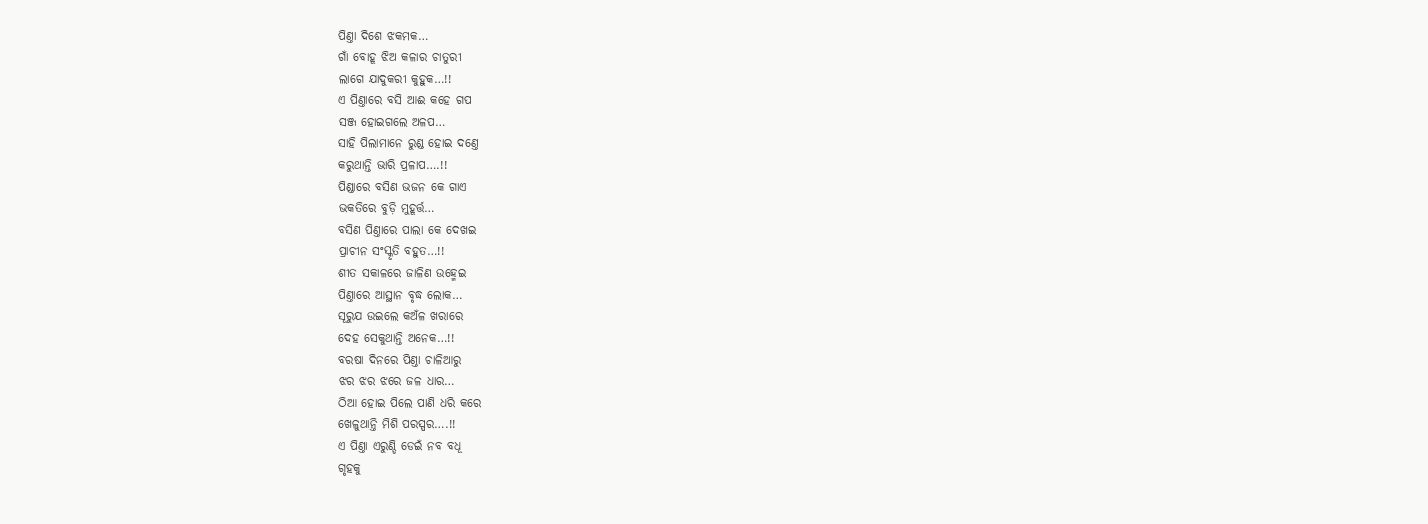ପିଣ୍ତା ଦିଶେ ଝକମକ…
ଗାଁ ବୋହୂ ଝିଅ କଳାର ଚାତୁରୀ
ଲାଗେ ଯାଦୁକରୀ କୁହୁକ…!!
ଏ ପିଣ୍ତାରେ ବସି ଆଈ କହେ ଗପ
ସଞ୍ଜ ହୋଇଗଲେ ଅଳପ…
ସାହି ପିଲାମାନେ ରୁଣ୍ଡ ହୋଇ ଦଣ୍ତେ
କରୁଥାନ୍ତି ଭାରି ପ୍ରଳାପ….!!
ପିଣ୍ଡାରେ ବସିଣ ଭଜନ କେ ଗାଏ
ଭକତିରେ ବୁଡ଼ି ମୁହୂର୍ତ୍ତ…
ବସିଣ ପିଣ୍ତାରେ ପାଲା କେ ଦେଖଇ
ପ୍ରାଚୀନ ସଂସ୍କୃତି ବହୁତ…!!
ଶୀତ ସକାଳରେ ଜାଳିଣ ଉହ୍ମେଇ
ପିଣ୍ତାରେ ଆସ୍ଥାନ ବୃଦ୍ଧ ଲୋକ…
ସୂରୁଯ ଉଇଲେ କଅଁଳ ଖରାରେ
ଦେହ ସେକୁଥାନ୍ତି ଅନେକ…!!
ବରଷା ଦିନରେ ପିଣ୍ତା ଚାଳିଆରୁ
ଝର ଝର ଝରେ ଜଳ ଧାର…
ଠିଆ ହୋଇ ପିଲେ ପାଣି ଧରି କରେ
ଖେଳୁଥାନ୍ତି ମିଶି ପରସ୍ପର….!!
ଏ ପିଣ୍ତା ଏରୁଣ୍ଡି ଡେଇଁ ନବ ବଧୂ
ଗୃହକୁ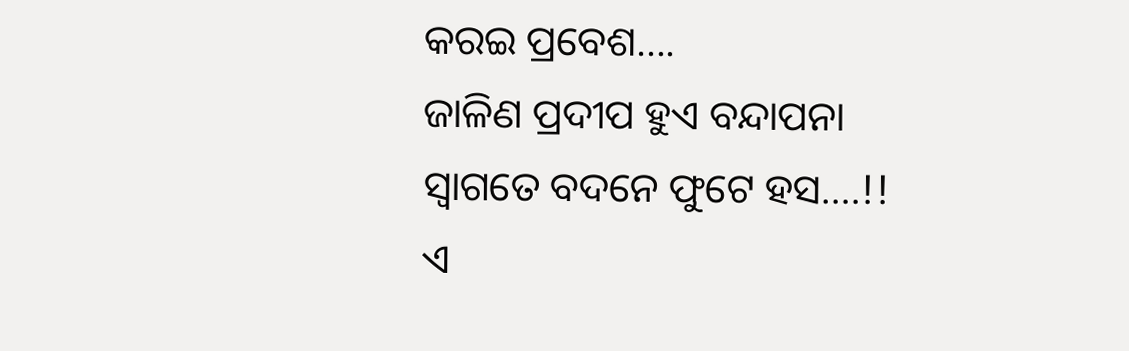କରଇ ପ୍ରବେଶ….
ଜାଳିଣ ପ୍ରଦୀପ ହୁଏ ବନ୍ଦାପନା
ସ୍ବାଗତେ ବଦନେ ଫୁଟେ ହସ….!!
ଏ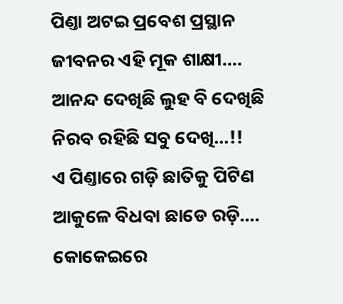ପିଣ୍ତା ଅଟଇ ପ୍ରବେଶ ପ୍ରସ୍ଥାନ
ଜୀବନର ଏହି ମୂକ ଶାକ୍ଷୀ….
ଆନନ୍ଦ ଦେଖିଛି ଲୁହ ବି ଦେଖିଛି
ନିରବ ରହିଛି ସବୁ ଦେଖି…!!
ଏ ପିଣ୍ତାରେ ଗଡ଼ି ଛାତିକୁ ପିଟିଣ
ଆକୁଳେ ବିଧବା ଛାଡେ ରଡ଼ି….
କୋକେଇରେ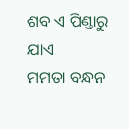ଶବ ଏ ପିଣ୍ତାରୁ ଯାଏ
ମମତା ବନ୍ଧନ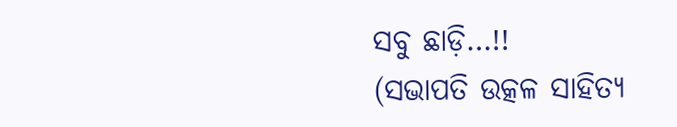ସବୁ ଛାଡ଼ି…!!
(ସଭାପତି ଉତ୍କଳ ସାହିତ୍ୟ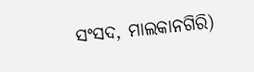ସଂସଦ, ମାଲକାନଗିରି)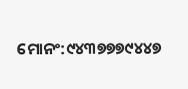ମୋନଂ:୯୪୩୭୭୭୯୪୪୭